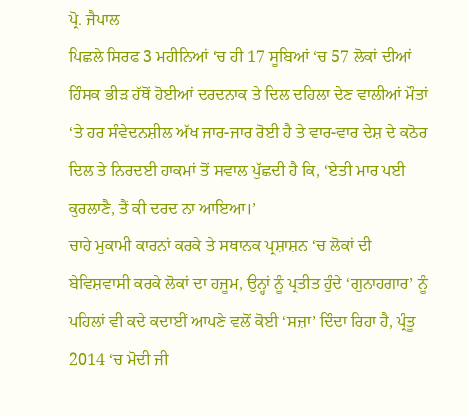ਪ੍ਰੋ. ਜੈਪਾਲ
ਪਿਛਲੇ ਸਿਰਫ 3 ਮਹੀਨਿਆਂ ‘ਚ ਹੀ 17 ਸੂਬਿਆਂ ‘ਚ 57 ਲੋਕਾਂ ਦੀਆਂ ਹਿੰਸਕ ਭੀੜ ਹੱਥੋਂ ਹੋਈਆਂ ਦਰਦਨਾਕ ਤੇ ਦਿਲ ਦਹਿਲਾ ਦੇਣ ਵਾਲੀਆਂ ਮੌਤਾਂ ‘ਤੇ ਹਰ ਸੰਵੇਦਨਸ਼ੀਲ ਅੱਖ ਜਾਰ-ਜਾਰ ਰੋਈ ਹੈ ਤੇ ਵਾਰ-ਵਾਰ ਦੇਸ਼ ਦੇ ਕਠੋਰ ਦਿਲ ਤੇ ਨਿਰਦਈ ਹਾਕਮਾਂ ਤੋਂ ਸਵਾਲ ਪੁੱਛਦੀ ਹੈ ਕਿ, ‘ਏਤੀ ਮਾਰ ਪਈ ਕੁਰਲਾਣੈ, ਤੈਂ ਕੀ ਦਰਦ ਨਾ ਆਇਆ।’
ਚਾਹੇ ਮੁਕਾਮੀ ਕਾਰਨਾਂ ਕਰਕੇ ਤੇ ਸਥਾਨਕ ਪ੍ਰਸ਼ਾਸ਼ਨ ‘ਚ ਲੋਕਾਂ ਦੀ ਬੇਵਿਸ਼ਵਾਸੀ ਕਰਕੇ ਲੋਕਾਂ ਦਾ ਹਜੂਮ, ਉਨ੍ਹਾਂ ਨੂੰ ਪ੍ਰਤੀਤ ਹੁੰਦੇ ‘ਗੁਨਾਹਗਾਰ’ ਨੂੰ ਪਹਿਲਾਂ ਵੀ ਕਦੇ ਕਦਾਈਂ ਆਪਣੇ ਵਲੋਂ ਕੋਈ ‘ਸਜ਼ਾ’ ਦਿੰਦਾ ਰਿਹਾ ਹੈ, ਪ੍ਰੰਤੂ 2014 ‘ਚ ਮੋਦੀ ਜੀ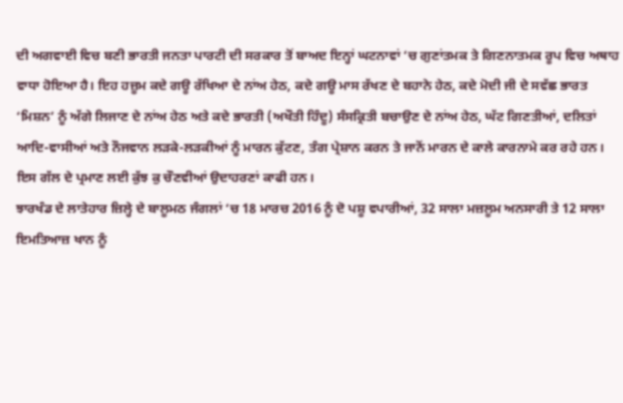ਦੀ ਅਗਵਾਈ ਵਿਚ ਬਣੀ ਭਾਰਤੀ ਜਨਤਾ ਪਾਰਟੀ ਦੀ ਸਰਕਾਰ ਤੋਂ ਬਾਅਦ ਇਨ੍ਹਾਂ ਘਟਨਾਵਾਂ ‘ਚ ਗੁਣਾਂਤਮਕ ਤੇ ਗਿਣਨਾਤਮਕ ਰੂਪ ਵਿਚ ਅਥਾਹ ਵਾਧਾ ਹੋਇਆ ਹੈ। ਇਹ ਹਜ਼ੂਮ ਕਦੇ ਗਊ ਰੱਖਿਆ ਦੇ ਨਾਂਅ ਹੇਠ, ਕਦੇ ਗਊ ਮਾਸ ਰੱਖਣ ਦੇ ਬਹਾਨੇ ਹੇਠ, ਕਦੇ ਮੋਦੀ ਜੀ ਦੇ ਸਵੱਛ ਭਾਰਤ ‘ਮਿਸ਼ਨ’ ਨੂੰ ਅੱਗੇ ਲਿਜਾਣ ਦੇ ਨਾਂਅ ਹੇਠ ਅਤੇ ਕਦੇ ਭਾਰਤੀ (ਅਖੌਤੀ ਹਿੰਦੂ) ਸੰਸਕ੍ਰਿਤੀ ਬਚਾਉਣ ਦੇ ਨਾਂਅ ਹੇਠ, ਘੱਟ ਗਿਣਤੀਆਂ, ਦਲਿਤਾਂ ਆਦਿ-ਵਾਸੀਆਂ ਅਤੇ ਨੌਜਵਾਨ ਲੜਕੇ-ਲੜਕੀਆਂ ਨੂੰ ਮਾਰਨ ਕੁੱਟਣ, ਤੰਗ ਪ੍ਰੇਸ਼ਾਨ ਕਰਨ ਤੇ ਜਾਨੋਂ ਮਾਰਨ ਦੇ ਕਾਲੇ ਕਾਰਨਾਮੇ ਕਰ ਰਹੇ ਹਨ। ਇਸ ਗੱਲ ਦੇ ਪ੍ਰਮਾਣ ਲਈ ਕੁੱਝ ਕੁ ਚੌਣਵੀਆਂ ਉਦਾਹਰਣਾਂ ਕਾਫੀ ਹਨ।
ਝਾਰਖੰਡ ਦੇ ਲਾਤੇਹਾਰ ਜ਼ਿਲ੍ਹੇ ਦੇ ਬਾਲੂਮਠ ਜੰਗਲਾਂ ‘ਚ 18 ਮਾਰਚ 2016 ਨੂੰ ਦੋ ਪਸ਼ੂ ਵਪਾਰੀਆਂ, 32 ਸਾਲਾ ਮਜ਼ਲੂਮ ਅਨਸਾਰੀ ਤੇ 12 ਸਾਲਾ ਇਮਤਿਆਜ਼ ਖਾਨ ਨੂੰ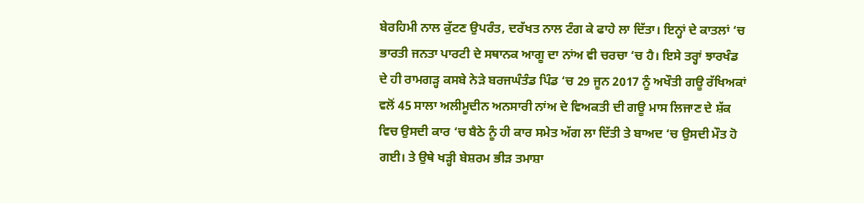ਬੇਰਹਿਮੀ ਨਾਲ ਕੁੱਟਣ ਉਪਰੰਤ, ਦਰੱਖਤ ਨਾਲ ਟੰਗ ਕੇ ਫਾਹੇ ਲਾ ਦਿੱਤਾ। ਇਨ੍ਹਾਂ ਦੇ ਕਾਤਲਾਂ ‘ਚ ਭਾਰਤੀ ਜਨਤਾ ਪਾਰਟੀ ਦੇ ਸਥਾਨਕ ਆਗੂ ਦਾ ਨਾਂਅ ਵੀ ਚਰਚਾ ‘ਚ ਹੈ। ਇਸੇ ਤਰ੍ਹਾਂ ਝਾਰਖੰਡ ਦੇ ਹੀ ਰਾਮਗੜ੍ਹ ਕਸਬੇ ਨੇੜੇ ਬਰਜਘੰਤੰਡ ਪਿੰਡ ‘ਚ 29 ਜੂਨ 2017 ਨੂੰ ਅਖੌਤੀ ਗਊ ਰੱਖਿਅਕਾਂ ਵਲੋਂ 45 ਸਾਲਾ ਅਲੀਮੂਦੀਨ ਅਨਸਾਰੀ ਨਾਂਅ ਦੇ ਵਿਅਕਤੀ ਦੀ ਗਊ ਮਾਸ ਲਿਜਾਣ ਦੇ ਸ਼ੱਕ ਵਿਚ ਉਸਦੀ ਕਾਰ ‘ਚ ਬੈਠੇ ਨੂੰ ਹੀ ਕਾਰ ਸਮੇਤ ਅੱਗ ਲਾ ਦਿੱਤੀ ਤੇ ਬਾਅਦ ‘ਚ ਉਸਦੀ ਮੌਤ ਹੋ ਗਈ। ਤੇ ਉਥੇ ਖੜ੍ਹੀ ਬੇਸ਼ਰਮ ਭੀੜ ਤਮਾਸ਼ਾ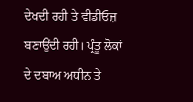ਦੇਖਦੀ ਰਹੀ ਤੇ ਵੀਡੀਓਜ਼ ਬਣਾਉਂਦੀ ਰਹੀ। ਪ੍ਰੰਤੂ ਲੋਕਾਂ ਦੇ ਦਬਾਅ ਅਧੀਨ ਤੇ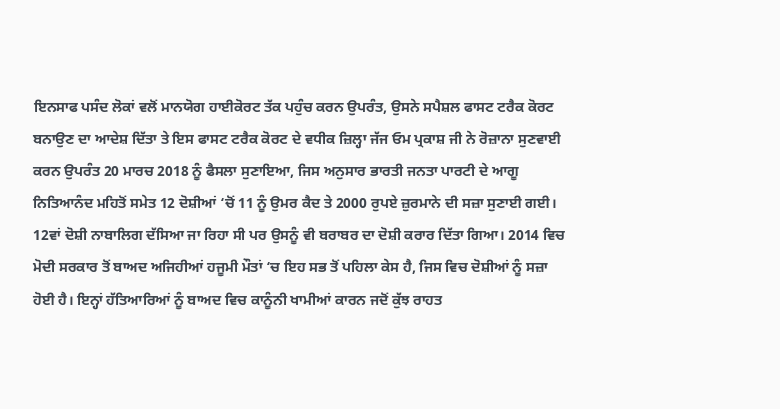ਇਨਸਾਫ ਪਸੰਦ ਲੋਕਾਂ ਵਲੋਂ ਮਾਨਯੋਗ ਹਾਈਕੋਰਟ ਤੱਕ ਪਹੁੰਚ ਕਰਨ ਉਪਰੰਤ, ਉਸਨੇ ਸਪੈਸ਼ਲ ਫਾਸਟ ਟਰੈਕ ਕੋਰਟ ਬਨਾਉਣ ਦਾ ਆਦੇਸ਼ ਦਿੱਤਾ ਤੇ ਇਸ ਫਾਸਟ ਟਰੈਕ ਕੋਰਟ ਦੇ ਵਧੀਕ ਜ਼ਿਲ੍ਹਾ ਜੱਜ ਓਮ ਪ੍ਰਕਾਸ਼ ਜੀ ਨੇ ਰੋਜ਼ਾਨਾ ਸੁਣਵਾਈ ਕਰਨ ਉਪਰੰਤ 20 ਮਾਰਚ 2018 ਨੂੰ ਫੈਸਲਾ ਸੁਣਾਇਆ, ਜਿਸ ਅਨੁਸਾਰ ਭਾਰਤੀ ਜਨਤਾ ਪਾਰਟੀ ਦੇ ਆਗੂ ਨਿਤਿਆਨੰਦ ਮਹਿਤੋਂ ਸਮੇਤ 12 ਦੋਸ਼ੀਆਂ ‘ਚੋਂ 11 ਨੂੰ ਉਮਰ ਕੈਦ ਤੇ 2000 ਰੁਪਏ ਜ਼ੁਰਮਾਨੇ ਦੀ ਸਜ਼ਾ ਸੁਣਾਈ ਗਈ। 12ਵਾਂ ਦੋਸ਼ੀ ਨਾਬਾਲਿਗ ਦੱਸਿਆ ਜਾ ਰਿਹਾ ਸੀ ਪਰ ਉਸਨੂੰ ਵੀ ਬਰਾਬਰ ਦਾ ਦੋਸ਼ੀ ਕਰਾਰ ਦਿੱਤਾ ਗਿਆ। 2014 ਵਿਚ ਮੋਦੀ ਸਰਕਾਰ ਤੋਂ ਬਾਅਦ ਅਜਿਹੀਆਂ ਹਜੂਮੀ ਮੌਤਾਂ ‘ਚ ਇਹ ਸਭ ਤੋਂ ਪਹਿਲਾ ਕੇਸ ਹੈ, ਜਿਸ ਵਿਚ ਦੋਸ਼ੀਆਂ ਨੂੰ ਸਜ਼ਾ ਹੋਈ ਹੈ। ਇਨ੍ਹਾਂ ਹੱਤਿਆਰਿਆਂ ਨੂੰ ਬਾਅਦ ਵਿਚ ਕਾਨੂੰਨੀ ਖਾਮੀਆਂ ਕਾਰਨ ਜਦੋਂ ਕੁੱਝ ਰਾਹਤ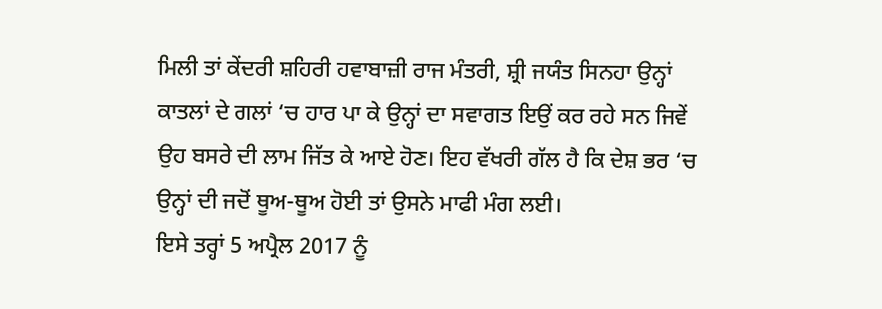ਮਿਲੀ ਤਾਂ ਕੇਂਦਰੀ ਸ਼ਹਿਰੀ ਹਵਾਬਾਜ਼ੀ ਰਾਜ ਮੰਤਰੀ, ਸ਼੍ਰੀ ਜਯੰਤ ਸਿਨਹਾ ਉਨ੍ਹਾਂ ਕਾਤਲਾਂ ਦੇ ਗਲਾਂ ‘ਚ ਹਾਰ ਪਾ ਕੇ ਉਨ੍ਹਾਂ ਦਾ ਸਵਾਗਤ ਇਉਂ ਕਰ ਰਹੇ ਸਨ ਜਿਵੇਂ ਉਹ ਬਸਰੇ ਦੀ ਲਾਮ ਜਿੱਤ ਕੇ ਆਏ ਹੋਣ। ਇਹ ਵੱਖਰੀ ਗੱਲ ਹੈ ਕਿ ਦੇਸ਼ ਭਰ ‘ਚ ਉਨ੍ਹਾਂ ਦੀ ਜਦੋਂ ਥੂਅ-ਥੂਅ ਹੋਈ ਤਾਂ ਉਸਨੇ ਮਾਫੀ ਮੰਗ ਲਈ।
ਇਸੇ ਤਰ੍ਹਾਂ 5 ਅਪ੍ਰੈਲ 2017 ਨੂੰ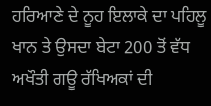ਹਰਿਆਣੇ ਦੇ ਨੂਹ ਇਲਾਕੇ ਦਾ ਪਹਿਲੂ ਖਾਨ ਤੇ ਉਸਦਾ ਬੇਟਾ 200 ਤੋਂ ਵੱਧ ਅਖੌਤੀ ਗਊ ਰੱਖਿਅਕਾਂ ਦੀ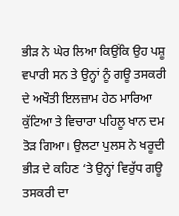ਭੀੜ ਨੇ ਘੇਰ ਲਿਆ ਕਿਉਂਕਿ ਉਹ ਪਸ਼ੂ ਵਪਾਰੀ ਸਨ ਤੇ ਉਨ੍ਹਾਂ ਨੂੰ ਗਊ ਤਸਕਰੀ ਦੇ ਅਖੌਤੀ ਇਲਜ਼ਾਮ ਹੇਠ ਮਾਰਿਆ ਕੁੱਟਿਆ ਤੇ ਵਿਚਾਰਾ ਪਹਿਲੂ ਖਾਨ ਦਮ ਤੋੜ ਗਿਆ। ਉਲਟਾ ਪੁਲਸ ਨੇ ਖਰੂਦੀ ਭੀੜ ਦੇ ਕਹਿਣ ‘ਤੇ ਉਨ੍ਹਾਂ ਵਿਰੁੱਧ ਗਊ ਤਸਕਰੀ ਦਾ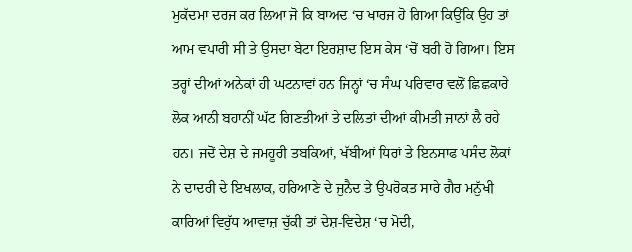ਮੁਕੱਦਮਾ ਦਰਜ ਕਰ ਲਿਆ ਜੋ ਕਿ ਬਾਅਦ ‘ਚ ਖਾਰਜ ਹੋ ਗਿਆ ਕਿਉਂਕਿ ਉਹ ਤਾਂ ਆਮ ਵਪਾਰੀ ਸੀ ਤੇ ਉਸਦਾ ਬੇਟਾ ਇਰਸ਼ਾਦ ਇਸ ਕੇਸ ‘ਚੋਂ ਬਰੀ ਹੋ ਗਿਆ। ਇਸ ਤਰ੍ਹਾਂ ਦੀਆਂ ਅਨੇਕਾਂ ਹੀ ਘਟਨਾਵਾਂ ਹਨ ਜਿਨ੍ਹਾਂ ‘ਚ ਸੰਘ ਪਰਿਵਾਰ ਵਲੋਂ ਛਿਛਕਾਰੇ ਲੋਕ ਆਨੀ ਬਹਾਨੀਂ ਘੱਟ ਗਿਣਤੀਆਂ ਤੇ ਦਲਿਤਾਂ ਦੀਆਂ ਕੀਮਤੀ ਜਾਨਾਂ ਲੈ ਰਹੇ ਹਨ। ਜਦੋਂ ਦੇਸ਼ ਦੇ ਜਮਹੂਰੀ ਤਬਕਿਆਂ, ਖੱਬੀਆਂ ਧਿਰਾਂ ਤੇ ਇਨਸਾਫ ਪਸੰਦ ਲੋਕਾਂ ਨੇ ਦਾਦਰੀ ਦੇ ਇਖਲਾਕ, ਹਰਿਆਣੇ ਦੇ ਜੁਨੈਦ ਤੇ ਉਪਰੋਕਤ ਸਾਰੇ ਗੈਰ ਮਨੁੱਖੀ ਕਾਰਿਆਂ ਵਿਰੁੱਧ ਆਵਾਜ਼ ਚੁੱਕੀ ਤਾਂ ਦੇਸ਼-ਵਿਦੇਸ਼ ‘ਚ ਮੋਦੀ,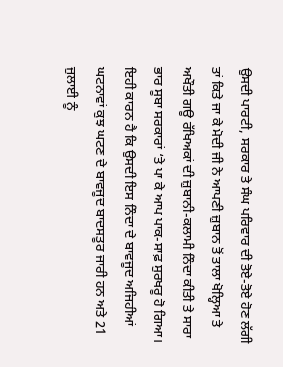ਉਸਦੀ ਪਾਰਟੀ, ਸਰਕਾਰ ਤੇ ਸੰਘ ਪਰਿਵਾਰ ਦੀ ਤੋਏ-ਤੋਏ ਹੋਣ ਲੱਗੀ ਤਾਂ ਕਿਤੇ ਜਾ ਕੇ ਮੋਦੀ ਜੀ ਨੇ ਆਪਣੀ ਜ਼ੁਬਾਨ ਤੋਂ ਤਾਲਾ ਖੋਲ੍ਹਿਆ ਤੇ ਅਖੌਤੀ ਗਊ ਰੱਖਿਅਕਾਂ ਦੀ ਜ਼ੁਬਾਨੀ-ਕਲਾਮੀ ਨਿੰਦਾ ਕੀਤੀ ਤੇ ਸਾਰਾ ਭਾਰ ਸੂਬਾ ਸਰਕਾਰਾਂ ‘ਤੇ ਪਾ ਕੇ ਆਪ ਪਾਕ-ਸਾਫ਼ ਸੁਰਖਰੂ ਹੋ ਗਿਆ। ਇਹੀ ਕਾਰਨ ਹੈ ਕਿ ਉਸਦੀ ਇਸ ਨਿੰਦਾ ਦੇ ਬਾਵਜੂਦ ਅਜਿਹੀਆਂ ਘਟਨਾਵਾਂ ਕੁਝ ਘਟਣ ਦੇ ਬਾਵਜੂਦ ਬਾਦਸਤੂਰ ਜਾਰੀ ਹਨ ਅਤੇ 21 ਜੁਲਾਈ ਨੂੰ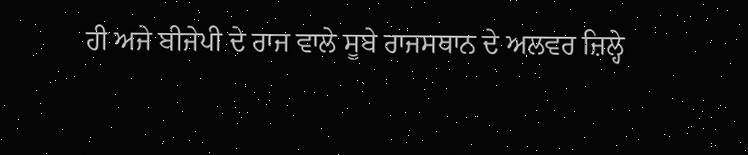ਹੀ ਅਜੇ ਬੀਜੇਪੀ ਦੇ ਰਾਜ ਵਾਲੇ ਸੂਬੇ ਰਾਜਸਥਾਨ ਦੇ ਅਲਵਰ ਜ਼ਿਲ੍ਹੇ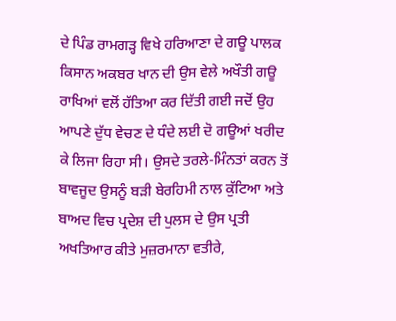ਦੇ ਪਿੰਡ ਰਾਮਗੜ੍ਹ ਵਿਖੇ ਹਰਿਆਣਾ ਦੇ ਗਊ ਪਾਲਕ ਕਿਸਾਨ ਅਕਬਰ ਖਾਨ ਦੀ ਉਸ ਵੇਲੇ ਅਖੌਤੀ ਗਊ ਰਾਖਿਆਂ ਵਲੋਂ ਹੱਤਿਆ ਕਰ ਦਿੱਤੀ ਗਈ ਜਦੋਂ ਉਹ ਆਪਣੇ ਦੁੱਧ ਵੇਚਣ ਦੇ ਧੰਦੇ ਲਈ ਦੋ ਗਊਆਂ ਖਰੀਦ ਕੇ ਲਿਜਾ ਰਿਹਾ ਸੀ। ਉਸਦੇ ਤਰਲੇ-ਮਿੰਨਤਾਂ ਕਰਨ ਤੋਂ ਬਾਵਜੂਦ ਉਸਨੂੰ ਬੜੀ ਬੇਰਹਿਮੀ ਨਾਲ ਕੁੱਟਿਆ ਅਤੇ ਬਾਅਦ ਵਿਚ ਪ੍ਰਦੇਸ਼ ਦੀ ਪੁਲਸ ਦੇ ਉਸ ਪ੍ਰਤੀ ਅਖਤਿਆਰ ਕੀਤੇ ਮੁਜ਼ਰਮਾਨਾ ਵਤੀਰੇ,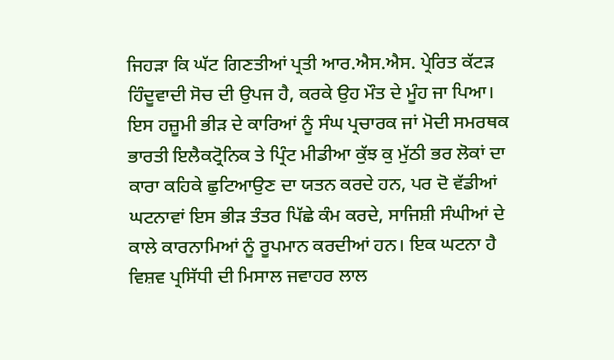ਜਿਹੜਾ ਕਿ ਘੱਟ ਗਿਣਤੀਆਂ ਪ੍ਰਤੀ ਆਰ.ਐਸ.ਐਸ. ਪ੍ਰੇਰਿਤ ਕੱਟੜ ਹਿੰਦੂਵਾਦੀ ਸੋਚ ਦੀ ਉਪਜ ਹੈ, ਕਰਕੇ ਉਹ ਮੌਤ ਦੇ ਮੂੰਹ ਜਾ ਪਿਆ।
ਇਸ ਹਜ਼ੂਮੀ ਭੀੜ ਦੇ ਕਾਰਿਆਂ ਨੂੰ ਸੰਘ ਪ੍ਰਚਾਰਕ ਜਾਂ ਮੋਦੀ ਸਮਰਥਕ ਭਾਰਤੀ ਇਲੈਕਟ੍ਰੋਨਿਕ ਤੇ ਪ੍ਰਿੰਟ ਮੀਡੀਆ ਕੁੱਝ ਕੁ ਮੁੱਠੀ ਭਰ ਲੋਕਾਂ ਦਾ ਕਾਰਾ ਕਹਿਕੇ ਛੁਟਿਆਉਣ ਦਾ ਯਤਨ ਕਰਦੇ ਹਨ, ਪਰ ਦੋ ਵੱਡੀਆਂ ਘਟਨਾਵਾਂ ਇਸ ਭੀੜ ਤੰਤਰ ਪਿੱਛੇ ਕੰਮ ਕਰਦੇ, ਸਾਜਿਸ਼ੀ ਸੰਘੀਆਂ ਦੇ ਕਾਲੇ ਕਾਰਨਾਮਿਆਂ ਨੂੰ ਰੂਪਮਾਨ ਕਰਦੀਆਂ ਹਨ। ਇਕ ਘਟਨਾ ਹੈ ਵਿਸ਼ਵ ਪ੍ਰਸਿੱਧੀ ਦੀ ਮਿਸਾਲ ਜਵਾਹਰ ਲਾਲ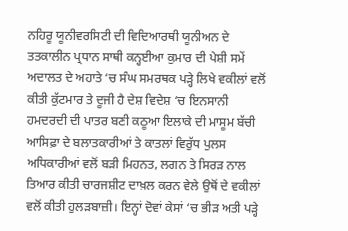ਨਹਿਰੂ ਯੂਨੀਵਰਸਿਟੀ ਦੀ ਵਿਦਿਆਰਥੀ ਯੂਨੀਅਨ ਦੇ ਤਤਕਾਲੀਨ ਪ੍ਰਧਾਨ ਸਾਥੀ ਕਨ੍ਹਈਆ ਕੁਮਾਰ ਦੀ ਪੇਸ਼ੀ ਸਮੇਂ ਅਦਾਲਤ ਦੇ ਅਹਾਤੇ ‘ਚ ਸੰਘ ਸਮਰਥਕ ਪੜ੍ਹੇ ਲਿਖੇ ਵਕੀਲਾਂ ਵਲੋਂ ਕੀਤੀ ਕੁੱਟਮਾਰ ਤੇ ਦੂਜੀ ਹੈ ਦੇਸ਼ ਵਿਦੇਸ਼ ‘ਚ ਇਨਸਾਨੀ ਹਮਦਰਦੀ ਦੀ ਪਾਤਰ ਬਣੀ ਕਠੂਆ ਇਲਾਕੇ ਦੀ ਮਾਸੂਮ ਬੱਚੀ ਆਸਿਫ਼ਾ ਦੇ ਬਲਾਤਕਾਰੀਆਂ ਤੇ ਕਾਤਲਾਂ ਵਿਰੁੱਧ ਪੁਲਸ ਅਧਿਕਾਰੀਆਂ ਵਲੋਂ ਬੜੀ ਮਿਹਨਤ, ਲਗਨ ਤੇ ਸਿਰੜ ਨਾਲ ਤਿਆਰ ਕੀਤੀ ਚਾਰਜਸ਼ੀਟ ਦਾਖ਼ਲ ਕਰਨ ਵੇਲੇ ਉਥੋਂ ਦੇ ਵਕੀਲਾਂ ਵਲੋਂ ਕੀਤੀ ਹੁਲੜਬਾਜ਼ੀ। ਇਨ੍ਹਾਂ ਦੋਵਾਂ ਕੇਸਾਂ ‘ਚ ਭੀੜ ਅਤੀ ਪੜ੍ਹੇ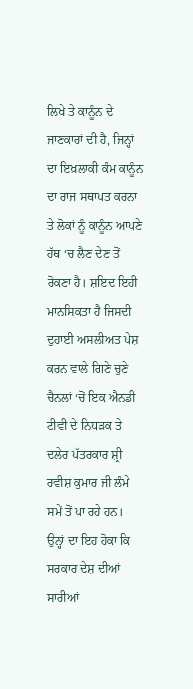ਲਿਖੇ ਤੇ ਕਾਨੂੰਨ ਦੇ ਜਾਣਕਾਰਾਂ ਦੀ ਹੈ, ਜਿਨ੍ਹਾਂ ਦਾ ਇਖ਼ਲਾਕੀ ਕੰਮ ਕਾਨੂੰਨ ਦਾ ਰਾਜ ਸਥਾਪਤ ਕਰਨਾ ਤੇ ਲੋਕਾਂ ਨੂੰ ਕਾਨੂੰਨ ਆਪਣੇ ਹੱਥ ‘ਚ ਲੈਣ ਦੇਣ ਤੋਂ ਰੋਕਣਾ ਹੈ। ਸ਼ਇਦ ਇਹੀ ਮਾਨਸਿਕਤਾ ਹੈ ਜਿਸਦੀ ਦੁਹਾਈ ਅਸਲੀਅਤ ਪੇਸ਼ ਕਰਨ ਵਾਲੇ ਗਿਣੇ ਚੁਣੇ ਚੈਨਲਾਂ ‘ਚੋਂ ਇਕ ਐਨਡੀ ਟੀਵੀ ਦੇ ਨਿਧੜਕ ਤੇ ਦਲੇਰ ਪੱਤਰਕਾਰ ਸ਼੍ਰੀ ਰਵੀਸ਼ ਕੁਮਾਰ ਜੀ ਲੰਮੇ ਸਮੇਂ ਤੋਂ ਪਾ ਰਹੇ ਹਨ। ਉਨ੍ਹਾਂ ਦਾ ਇਹ ਹੋਕਾ ਕਿ ਸਰਕਾਰ ਦੇਸ਼ ਦੀਆਂ ਸਾਰੀਆਂ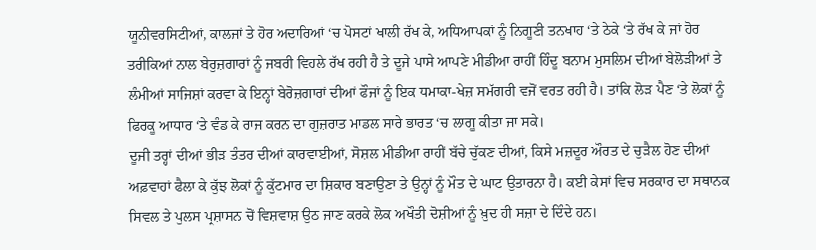ਯੂਨੀਵਰਸਿਟੀਆਂ, ਕਾਲਜਾਂ ਤੇ ਹੋਰ ਅਦਾਰਿਆਂ ‘ਚ ਪੋਸਟਾਂ ਖਾਲੀ ਰੱਖ ਕੇ, ਅਧਿਆਪਕਾਂ ਨੂੰ ਨਿਗੂਣੀ ਤਨਖਾਹ ‘ਤੇ ਠੇਕੇ ‘ਤੇ ਰੱਖ ਕੇ ਜਾਂ ਹੋਰ ਤਰੀਕਿਆਂ ਨਾਲ ਬੇਰੁਜ਼ਗਾਰਾਂ ਨੂੰ ਜਬਰੀ ਵਿਹਲੇ ਰੱਖ ਰਹੀ ਹੈ ਤੇ ਦੂਜੇ ਪਾਸੇ ਆਪਣੇ ਮੀਡੀਆ ਰਾਹੀਂ ਹਿੰਦੂ ਬਨਾਮ ਮੁਸਲਿਮ ਦੀਆਂ ਬੇਲੋੜੀਆਂ ਤੇ ਲੰਮੀਆਂ ਸਾਜਿਸ਼ਾਂ ਕਰਵਾ ਕੇ ਇਨ੍ਹਾਂ ਬੇਰੋਜ਼ਗਾਰਾਂ ਦੀਆਂ ਫੌਜਾਂ ਨੂੰ ਇਕ ਧਮਾਕਾ-ਖੇਜ਼ ਸਮੱਗਰੀ ਵਜੋਂ ਵਰਤ ਰਹੀ ਹੈ। ਤਾਂਕਿ ਲੋੜ ਪੈਣ ‘ਤੇ ਲੋਕਾਂ ਨੂੰ ਫਿਰਕੂ ਆਧਾਰ ‘ਤੇ ਵੰਡ ਕੇ ਰਾਜ ਕਰਨ ਦਾ ਗੁਜ਼ਰਾਤ ਮਾਡਲ ਸਾਰੇ ਭਾਰਤ ‘ਚ ਲਾਗੂ ਕੀਤਾ ਜਾ ਸਕੇ।
ਦੂਜੀ ਤਰ੍ਹਾਂ ਦੀਆਂ ਭੀੜ ਤੰਤਰ ਦੀਆਂ ਕਾਰਵਾਈਆਂ, ਸੋਸ਼ਲ ਮੀਡੀਆ ਰਾਹੀਂ ਬੱਚੇ ਚੁੱਕਣ ਦੀਆਂ, ਕਿਸੇ ਮਜ਼ਦੂਰ ਔਰਤ ਦੇ ਚੁੜੈਲ ਹੋਣ ਦੀਆਂ ਅਫ਼ਵਾਹਾਂ ਫੈਲਾ ਕੇ ਕੁੱਝ ਲੋਕਾਂ ਨੂੰ ਕੁੱਟਮਾਰ ਦਾ ਸ਼ਿਕਾਰ ਬਣਾਉਣਾ ਤੇ ਉਨ੍ਹਾਂ ਨੂੰ ਮੌਤ ਦੇ ਘਾਟ ਉਤਾਰਨਾ ਹੈ। ਕਈ ਕੇਸਾਂ ਵਿਚ ਸਰਕਾਰ ਦਾ ਸਥਾਨਕ ਸਿਵਲ ਤੇ ਪੁਲਸ ਪ੍ਰਸ਼ਾਸਨ ਚੋਂ ਵਿਸ਼ਵਾਸ਼ ਉਠ ਜਾਣ ਕਰਕੇ ਲੋਕ ਅਖੌਤੀ ਦੋਸ਼ੀਆਂ ਨੂੰ ਖ਼ੁਦ ਹੀ ਸਜ਼ਾ ਦੇ ਦਿੰਦੇ ਹਨ।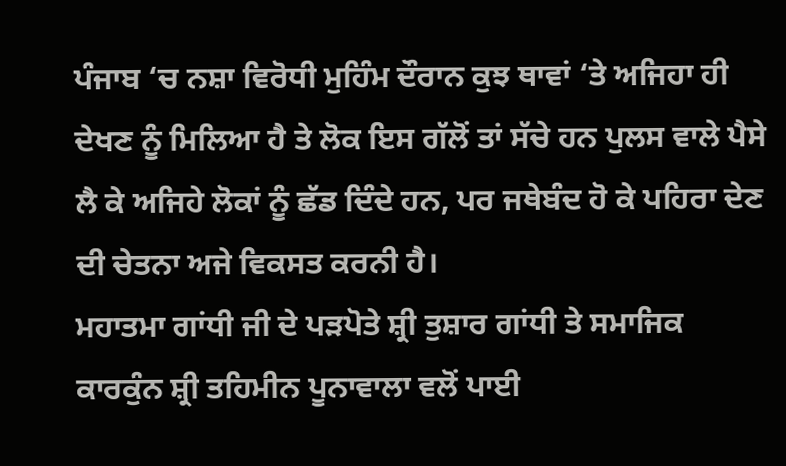ਪੰਜਾਬ ‘ਚ ਨਸ਼ਾ ਵਿਰੋਧੀ ਮੁਹਿੰਮ ਦੌਰਾਨ ਕੁਝ ਥਾਵਾਂ ‘ਤੇ ਅਜਿਹਾ ਹੀ ਦੇਖਣ ਨੂੰ ਮਿਲਿਆ ਹੈ ਤੇ ਲੋਕ ਇਸ ਗੱਲੋਂ ਤਾਂ ਸੱਚੇ ਹਨ ਪੁਲਸ ਵਾਲੇ ਪੈਸੇ ਲੈ ਕੇ ਅਜਿਹੇ ਲੋਕਾਂ ਨੂੰ ਛੱਡ ਦਿੰਦੇ ਹਨ, ਪਰ ਜਥੇਬੰਦ ਹੋ ਕੇ ਪਹਿਰਾ ਦੇਣ ਦੀ ਚੇਤਨਾ ਅਜੇ ਵਿਕਸਤ ਕਰਨੀ ਹੈ।
ਮਹਾਤਮਾ ਗਾਂਧੀ ਜੀ ਦੇ ਪੜਪੋਤੇ ਸ਼੍ਰੀ ਤੁਸ਼ਾਰ ਗਾਂਧੀ ਤੇ ਸਮਾਜਿਕ ਕਾਰਕੁੰਨ ਸ਼੍ਰੀ ਤਹਿਮੀਨ ਪੂਨਾਵਾਲਾ ਵਲੋਂ ਪਾਈ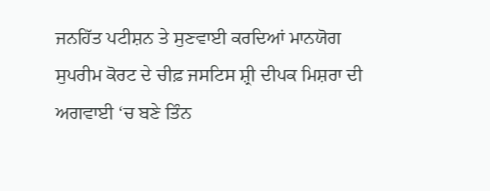ਜਨਹਿੱਤ ਪਟੀਸ਼ਨ ਤੇ ਸੁਣਵਾਈ ਕਰਦਿਆਂ ਮਾਨਯੋਗ ਸੁਪਰੀਮ ਕੋਰਟ ਦੇ ਚੀਫ਼ ਜਸਟਿਸ ਸ਼੍ਰੀ ਦੀਪਕ ਮਿਸ਼ਰਾ ਦੀ ਅਗਵਾਈ ‘ਚ ਬਣੇ ਤਿੰਨ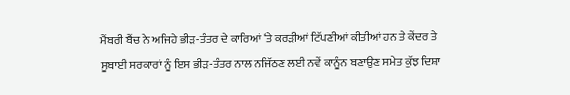ਮੈਂਬਰੀ ਬੈਂਚ ਨੇ ਅਜਿਹੇ ਭੀੜ-ਤੰਤਰ ਦੇ ਕਾਰਿਆਂ ‘ਤੇ ਕਰੜੀਆਂ ਟਿੱਪਣੀਆਂ ਕੀਤੀਆਂ ਹਨ ਤੇ ਕੇਂਦਰ ਤੇ ਸੂਬਾਈ ਸਰਕਾਰਾਂ ਨੂੰ ਇਸ ਭੀੜ-ਤੰਤਰ ਨਾਲ ਨਜਿੱਠਣ ਲਈ ਨਵੇਂ ਕਾਨੂੰਨ ਬਣਾਉਣ ਸਮੇਤ ਕੁੱਝ ਦਿਸ਼ਾ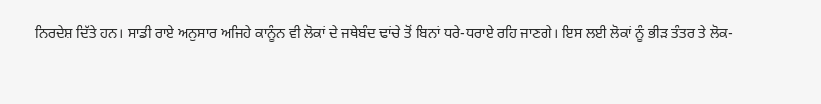ਨਿਰਦੇਸ਼ ਦਿੱਤੇ ਹਨ। ਸਾਡੀ ਰਾਏ ਅਨੁਸਾਰ ਅਜਿਹੇ ਕਾਨੂੰਨ ਵੀ ਲੋਕਾਂ ਦੇ ਜਥੇਬੰਦ ਢਾਂਚੇ ਤੋਂ ਬਿਨਾਂ ਧਰੇ-ਧਰਾਏ ਰਹਿ ਜਾਣਗੇ। ਇਸ ਲਈ ਲੋਕਾਂ ਨੂੰ ਭੀੜ ਤੰਤਰ ਤੇ ਲੋਕ-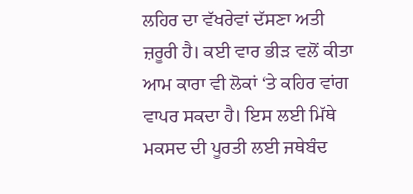ਲਹਿਰ ਦਾ ਵੱਖਰੇਵਾਂ ਦੱਸਣਾ ਅਤੀ ਜ਼ਰੂਰੀ ਹੈ। ਕਈ ਵਾਰ ਭੀੜ ਵਲੋਂ ਕੀਤਾ ਆਮ ਕਾਰਾ ਵੀ ਲੋਕਾਂ ‘ਤੇ ਕਹਿਰ ਵਾਂਗ ਵਾਪਰ ਸਕਦਾ ਹੈ। ਇਸ ਲਈ ਮਿੱਥੇ ਮਕਸਦ ਦੀ ਪੂਰਤੀ ਲਈ ਜਥੇਬੰਦ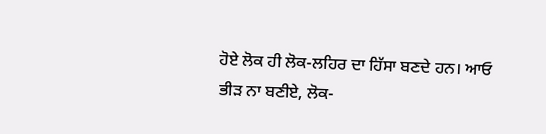ਹੋਏ ਲੋਕ ਹੀ ਲੋਕ-ਲਹਿਰ ਦਾ ਹਿੱਸਾ ਬਣਦੇ ਹਨ। ਆਓ ਭੀੜ ਨਾ ਬਣੀਏ, ਲੋਕ-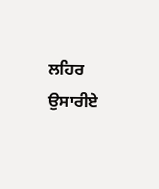ਲਹਿਰ ਉਸਾਰੀਏ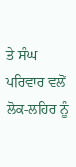ਤੇ ਸੰਘ ਪਰਿਵਾਰ ਵਲੋਂ ਲੋਕ-ਲਹਿਰ ਨੂੰ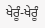ਖੇਰੂੰ-ਖੇਰੂੰ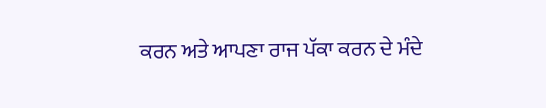ਕਰਨ ਅਤੇ ਆਪਣਾ ਰਾਜ ਪੱਕਾ ਕਰਨ ਦੇ ਮੰਦੇ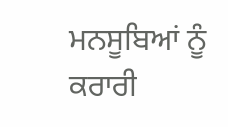ਮਨਸੂਬਿਆਂ ਨੂੰ ਕਰਾਰੀ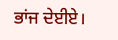ਭਾਂਜ ਦੇਈਏ।